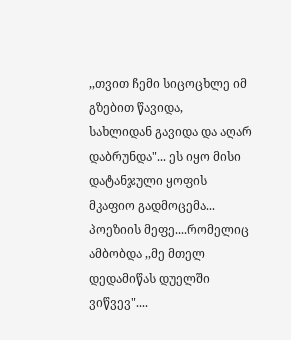,,თვით ჩემი სიცოცხლე იმ გზებით წავიდა,
სახლიდან გავიდა და აღარ დაბრუნდა"... ეს იყო მისი დატანჯული ყოფის მკაფიო გადმოცემა...
პოეზიის მეფე....რომელიც ამბობდა ,,მე მთელ დედამიწას დუელში ვიწვევ"....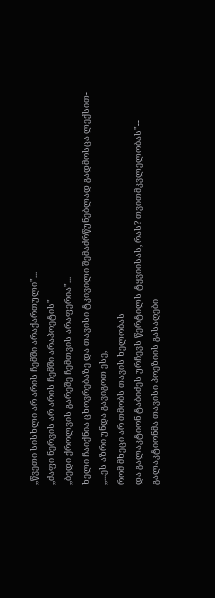,,წვეთი სისხლი არ არის ჩემში არაქართული"...
,,ძაფი ნერვის არ არის ჩემში არაპოეტის"
,,ბედი ქროლვის გარეშე ჩემთვის არაფერია"...
ხელი ჩაიქნია ცხოვრებაზე და თავისი ტკივილი შემაძრწუნებლად გადმოსცა ლექსით-
,,...ეს აზრი უნდა გავიგოთ ესე,
რომ მხეცი არ თმობს თავის ხელობას
და გალაკტიონ ტაბიძეს ურჩევს წერტილს ტყვიისას, რას? თვითმკვლელობას"--
გალაკტიონმა თავისი პოეზიის გასაღები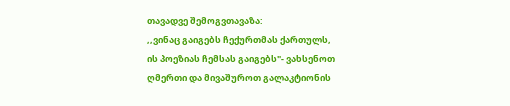თავადვე შემოგვთავაზა:
,,ვინაც გაიგებს ჩექურთმას ქართულს,
ის პოეზიას ჩემსას გაიგებს"- ვახსენოთ ღმერთი და მივაშუროთ გალაკტიონის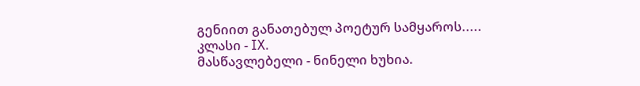გენიით განათებულ პოეტურ სამყაროს.....
კლასი - IX.
მასწავლებელი - ნინელი ხუხია.